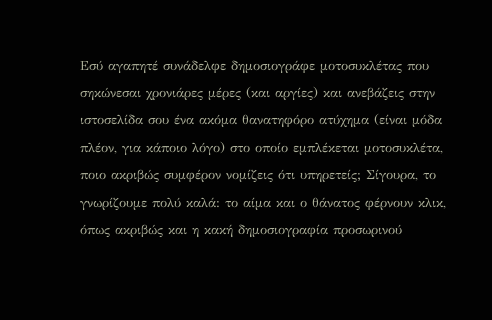Εσύ αγαπητέ συνάδελφε δημοσιογράφε μοτοσυκλέτας που σηκώνεσαι χρονιάρες μέρες (και αργίες) και ανεβάζεις στην ιστοσελίδα σου ένα ακόμα θανατηφόρο ατύχημα (είναι μόδα πλέον, για κάποιο λόγο) στο οποίο εμπλέκεται μοτοσυκλέτα, ποιο ακριβώς συμφέρον νομίζεις ότι υπηρετείς; Σίγουρα, το γνωρίζουμε πολύ καλά: το αίμα και ο θάνατος φέρνουν κλικ, όπως ακριβώς και η κακή δημοσιογραφία προσωρινού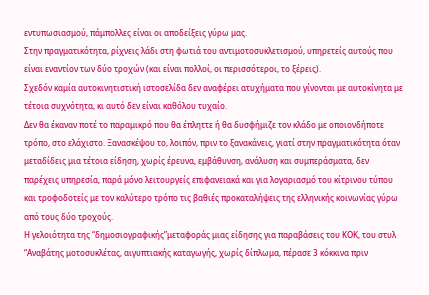εντυπωσιασμού, πάμπολλες είναι οι αποδείξεις γύρω μας.
Στην πραγματικότητα, ρίχνεις λάδι στη φωτιά του αντιμοτοσυκλετισμού, υπηρετείς αυτούς που είναι εναντίον των δύο τροχών (και είναι πολλοί, οι περισσότεροι, το ξέρεις).
Σχεδόν καμία αυτοκινητιστική ιστοσελίδα δεν αναφέρει ατυχήματα που γίνονται με αυτοκίνητα με τέτοια συχνότητα, κι αυτό δεν είναι καθόλου τυχαίο.
Δεν θα έκαναν ποτέ το παραμικρό που θα έπληττε ή θα δυσφήμιζε τον κλάδο με οποιονδήποτε τρόπο, στο ελάχιστο. Ξανασκέψου το, λοιπόν, πριν το ξανακάνεις, γιατί στην πραγματικότητα όταν μεταδίδεις μια τέτοια είδηση, χωρίς έρευνα, εμβάθυνση, ανάλυση και συμπεράσματα, δεν παρέχεις υπηρεσία, παρά μόνο λειτουργείς επιφανειακά και για λογαριασμό του κίτρινου τύπου και τροφοδοτείς με τον καλύτερο τρόπο τις βαθιές προκαταλήψεις της ελληνικής κοινωνίας γύρω από τους δύο τροχούς.
Η γελοιότητα της “δημοσιογραφικής”μεταφοράς μιας είδησης για παραβάσεις του ΚΟΚ, του στυλ “Αναβάτης μοτοσυκλέτας, αιγυπτιακής καταγωγής, χωρίς δίπλωμα, πέρασε 3 κόκκινα πριν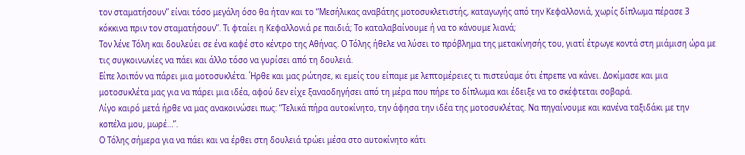τον σταματήσουν” είναι τόσο μεγάλη όσο θα ήταν και το “Μεσήλικας αναβάτης μοτοσυκλετιστής, καταγωγής από την Κεφαλλονιά, χωρίς δίπλωμα πέρασε 3 κόκκινα πριν τον σταματήσουν”. Τι φταίει η Κεφαλλονιά ρε παιδιά; Το καταλαβαίνουμε ή να το κάνουμε λιανά;
Τον λένε Τόλη και δουλεύει σε ένα καφέ στο κέντρο της Αθήνας. Ο Τόλης ήθελε να λύσει το πρόβλημα της μετακίνησής του, γιατί έτρωγε κοντά στη μιάμιση ώρα με τις συγκοινωνίες να πάει και άλλο τόσο να γυρίσει από τη δουλειά.
Είπε λοιπόν να πάρει μια μοτοσυκλέτα. Ήρθε και μας ρώτησε, κι εμείς του είπαμε με λεπτομέρειες τι πιστεύαμε ότι έπρεπε να κάνει. Δοκίμασε και μια μοτοσυκλέτα μας για να πάρει μια ιδέα, αφού δεν είχε ξαναοδηγήσει από τη μέρα που πήρε το δίπλωμα και έδειξε να το σκέφτεται σοβαρά.
Λίγο καιρό μετά ήρθε να μας ανακοινώσει πως: “Τελικά πήρα αυτοκίνητο, την άφησα την ιδέα της μοτοσυκλέτας. Να πηγαίνουμε και κανένα ταξιδάκι με την κοπέλα μου, μωρέ…”.
Ο Τόλης σήμερα για να πάει και να έρθει στη δουλειά τρώει μέσα στο αυτοκίνητο κάτι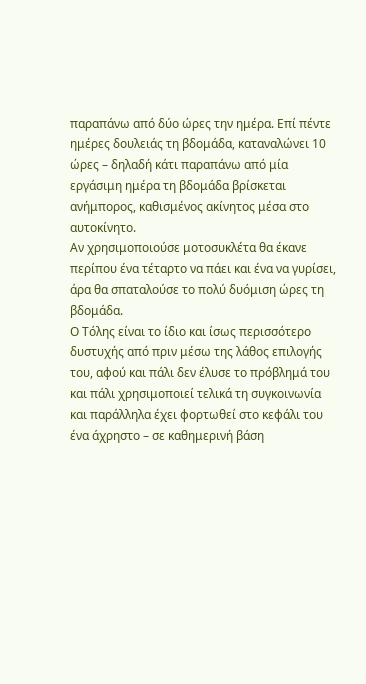παραπάνω από δύο ώρες την ημέρα. Επί πέντε ημέρες δουλειάς τη βδομάδα, καταναλώνει 10 ώρες – δηλαδή κάτι παραπάνω από μία εργάσιμη ημέρα τη βδομάδα βρίσκεται ανήμπορος, καθισμένος ακίνητος μέσα στο αυτοκίνητο.
Αν χρησιμοποιούσε μοτοσυκλέτα θα έκανε περίπου ένα τέταρτο να πάει και ένα να γυρίσει, άρα θα σπαταλούσε το πολύ δυόμιση ώρες τη βδομάδα.
Ο Τόλης είναι το ίδιο και ίσως περισσότερο δυστυχής από πριν μέσω της λάθος επιλογής του, αφού και πάλι δεν έλυσε το πρόβλημά του και πάλι χρησιμοποιεί τελικά τη συγκοινωνία και παράλληλα έχει φορτωθεί στο κεφάλι του ένα άχρηστο – σε καθημερινή βάση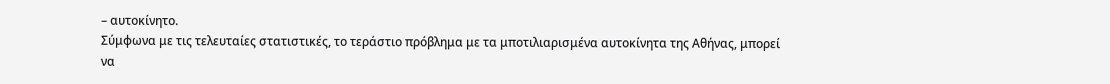– αυτοκίνητο.
Σύμφωνα με τις τελευταίες στατιστικές, το τεράστιο πρόβλημα με τα μποτιλιαρισμένα αυτοκίνητα της Αθήνας, μπορεί να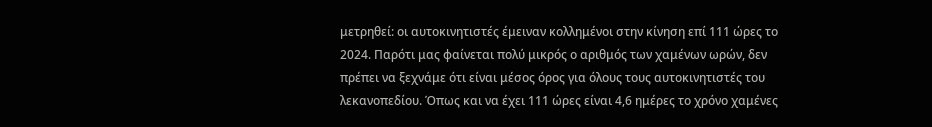μετρηθεί: οι αυτοκινητιστές έμειναν κολλημένοι στην κίνηση επί 111 ώρες το 2024. Παρότι μας φαίνεται πολύ μικρός ο αριθμός των χαμένων ωρών, δεν πρέπει να ξεχνάμε ότι είναι μέσος όρος για όλους τους αυτοκινητιστές του λεκανοπεδίου. Όπως και να έχει 111 ώρες είναι 4,6 ημέρες το χρόνο χαμένες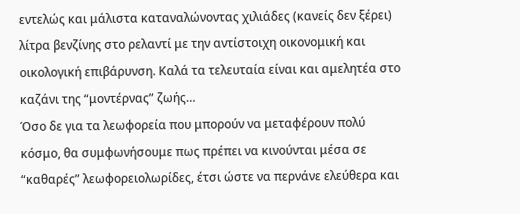εντελώς και μάλιστα καταναλώνοντας χιλιάδες (κανείς δεν ξέρει) λίτρα βενζίνης στο ρελαντί με την αντίστοιχη οικονομική και οικολογική επιβάρυνση. Καλά τα τελευταία είναι και αμελητέα στο καζάνι της “μοντέρνας” ζωής…
Όσο δε για τα λεωφορεία που μπορούν να μεταφέρουν πολύ κόσμο, θα συμφωνήσουμε πως πρέπει να κινούνται μέσα σε “καθαρές” λεωφορειολωρίδες, έτσι ώστε να περνάνε ελεύθερα και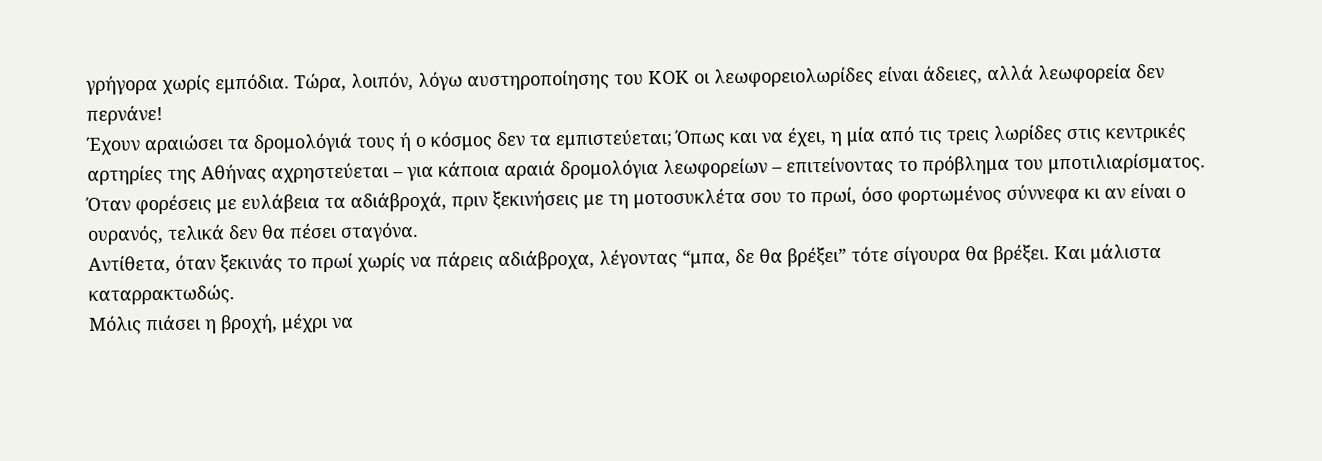γρήγορα χωρίς εμπόδια. Τώρα, λοιπόν, λόγω αυστηροποίησης του ΚΟΚ οι λεωφορειολωρίδες είναι άδειες, αλλά λεωφορεία δεν περνάνε!
Έχουν αραιώσει τα δρομολόγιά τους ή ο κόσμος δεν τα εμπιστεύεται; Όπως και να έχει, η μία από τις τρεις λωρίδες στις κεντρικές αρτηρίες της Αθήνας αχρηστεύεται – για κάποια αραιά δρομολόγια λεωφορείων – επιτείνοντας το πρόβλημα του μποτιλιαρίσματος.
Όταν φορέσεις με ευλάβεια τα αδιάβροχά, πριν ξεκινήσεις με τη μοτοσυκλέτα σου το πρωί, όσο φορτωμένος σύννεφα κι αν είναι ο ουρανός, τελικά δεν θα πέσει σταγόνα.
Αντίθετα, όταν ξεκινάς το πρωί χωρίς να πάρεις αδιάβροχα, λέγοντας “μπα, δε θα βρέξει” τότε σίγουρα θα βρέξει. Και μάλιστα καταρρακτωδώς.
Μόλις πιάσει η βροχή, μέχρι να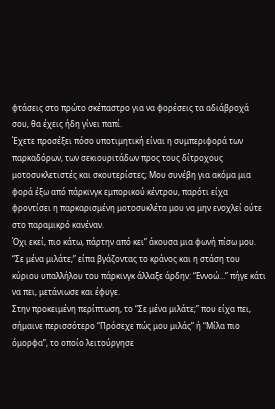φτάσεις στο πρώτο σκέπαστρο για να φορέσεις τα αδιάβροχά σου, θα έχεις ήδη γίνει παπί.
Έχετε προσέξει πόσο υποτιμητική είναι η συμπεριφορά των παρκαδόρων, των σεκιουριτάδων προς τους δίτροχους μοτοσυκλετιστές και σκουτερίστες; Μου συνέβη για ακόμα μια φορά έξω από πάρκινγκ εμπορικού κέντρου, παρότι είχα φροντίσει η παρκαρισμένη μοτοσυκλέτα μου να μην ενοχλεί ούτε στο παραμικρό κανέναν.
Όχι εκεί, πιο κάτω, πάρτην από κει” άκουσα μια φωνή πίσω μου.
“Σε μένα μιλάτε;” είπα βγάζοντας το κράνος και η στάση του κύριου υπαλλήλου του πάρκινγκ άλλαξε άρδην: “Εννοώ…” πήγε κάτι να πει, μετάνιωσε και έφυγε.
Στην προκειμένη περίπτωση, το “Σε μένα μιλάτε;” που είχα πει, σήμαινε περισσότερο “Πρόσεχε πώς μου μιλάς” ή “Μίλα πιο όμορφα”, το οποίο λειτούργησε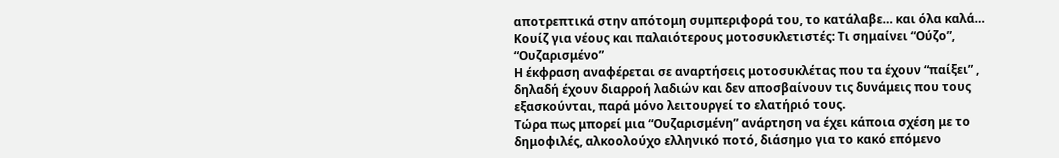αποτρεπτικά στην απότομη συμπεριφορά του, το κατάλαβε… και όλα καλά…
Κουίζ για νέους και παλαιότερους μοτοσυκλετιστές: Τι σημαίνει “Ούζο”, “Ουζαρισμένο”
Η έκφραση αναφέρεται σε αναρτήσεις μοτοσυκλέτας που τα έχουν “παίξει” , δηλαδή έχουν διαρροή λαδιών και δεν αποσβαίνουν τις δυνάμεις που τους εξασκούνται, παρά μόνο λειτουργεί το ελατήριό τους.
Τώρα πως μπορεί μια “Ουζαρισμένη” ανάρτηση να έχει κάποια σχέση με το δημοφιλές, αλκοολούχο ελληνικό ποτό, διάσημο για το κακό επόμενο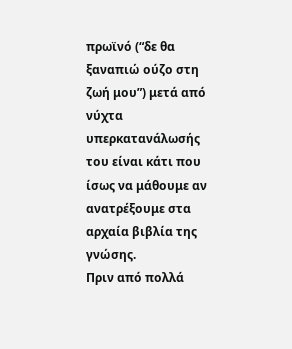πρωϊνό (“δε θα ξαναπιώ ούζο στη ζωή μου”) μετά από νύχτα υπερκατανάλωσής του είναι κάτι που ίσως να μάθουμε αν ανατρέξουμε στα αρχαία βιβλία της γνώσης.
Πριν από πολλά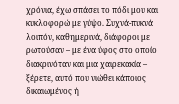χρόνια, έχω σπάσει το πόδι μου και κυκλοφορώ με γύψο. Συχνά-πυκνά λοιπόν, καθημερινά, διάφοροι με ρωτούσαν – με ένα ύφος στο οποίο διακρινόταν και μια χαιρεκακία – ξέρετε, αυτό που νιώθει κάποιος δικαιωμένος ή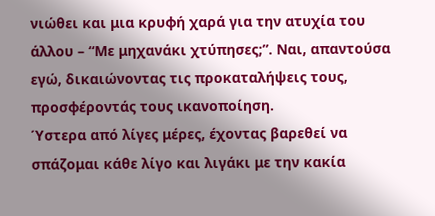νιώθει και μια κρυφή χαρά για την ατυχία του άλλου – “Με μηχανάκι χτύπησες;”. Ναι, απαντούσα εγώ, δικαιώνοντας τις προκαταλήψεις τους, προσφέροντάς τους ικανοποίηση.
Ύστερα από λίγες μέρες, έχοντας βαρεθεί να σπάζομαι κάθε λίγο και λιγάκι με την κακία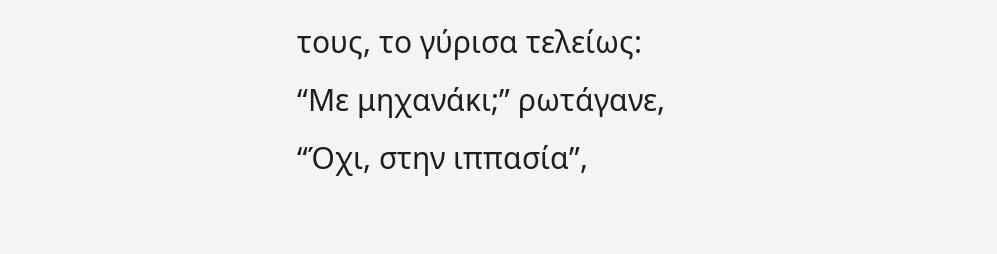τους, το γύρισα τελείως:
“Με μηχανάκι;” ρωτάγανε, “Όχι, στην ιππασία”,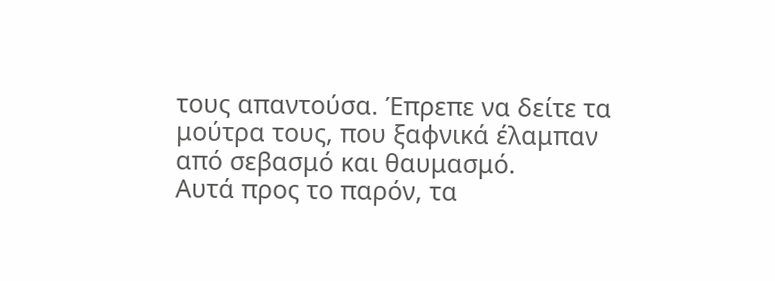τους απαντούσα. Έπρεπε να δείτε τα μούτρα τους, που ξαφνικά έλαμπαν από σεβασμό και θαυμασμό.
Αυτά προς το παρόν, τα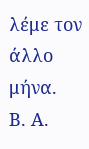λέμε τον άλλο μήνα.
Β. Α.